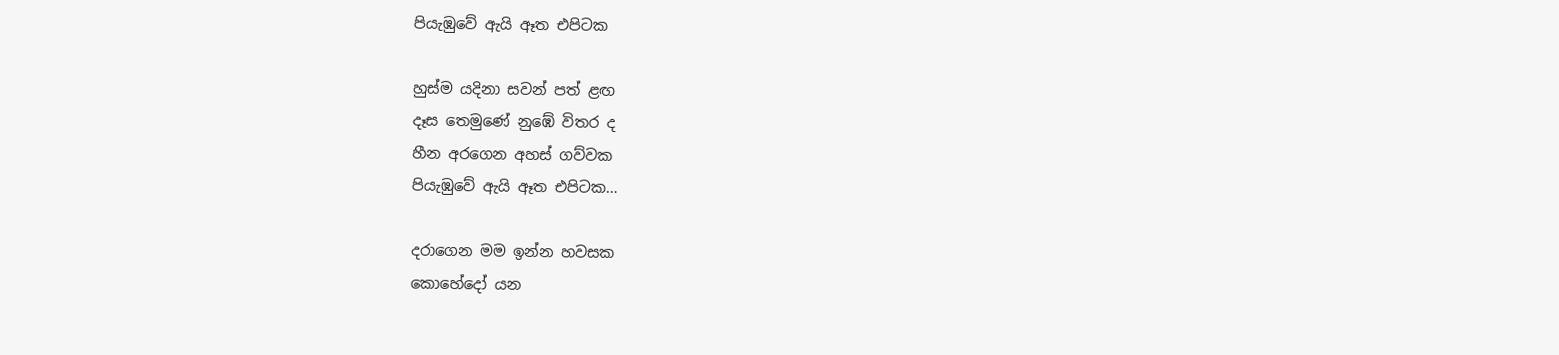පියැඹුවේ ඇයි ඈත එපිටක

හුස්ම යදිනා සවන් පත් ළඟ
දෑස තෙමුණේ නුඹේ විතර ද
හීන අරගෙන අහස් ගව්වක
පියැඹුවේ ඇයි ඈත එපිටක…

දරාගෙන මම ඉන්න හවසක
කොහේදෝ යන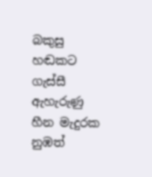බකුසු හඬකට
ගැස්සී ඇහැරුණු හීන මැදුරක
නුඹත්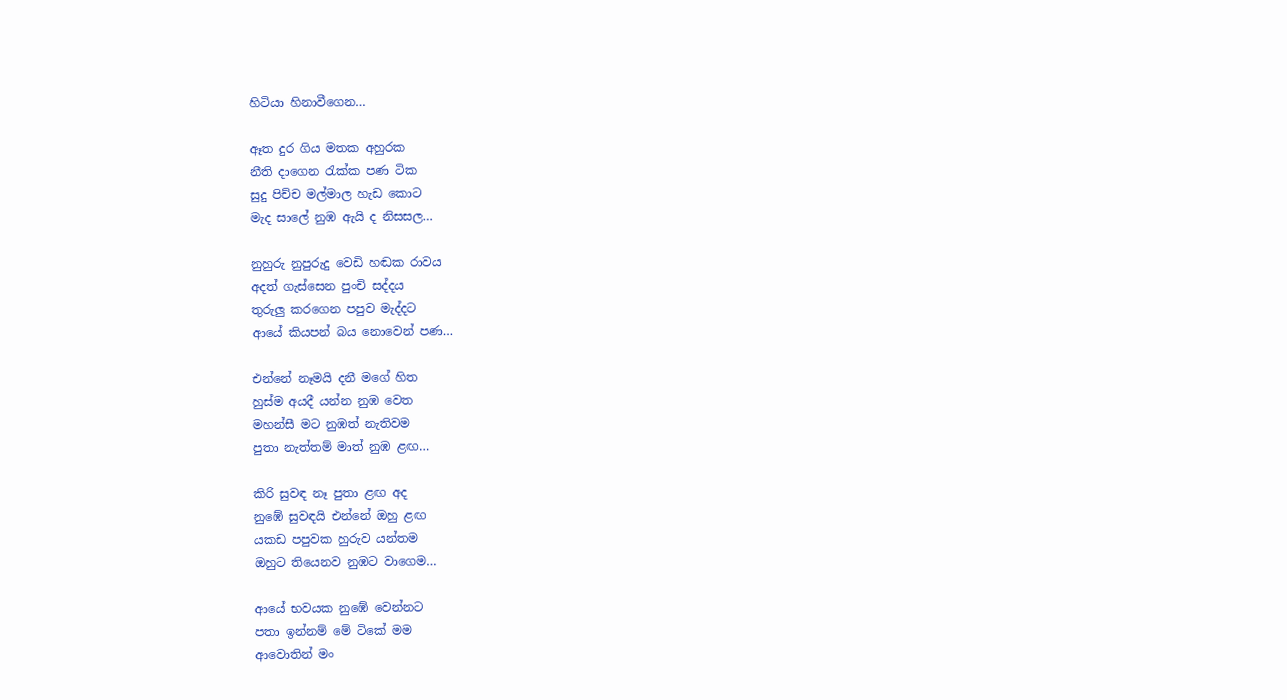හිටියා හිනාවීගෙන…

ඈත දුර ගිය මතක අහුරක
නීති දාගෙන රැක්ක පණ ටික
සුදු පිච්ච මල්මාල හැඩ කොට
මැද සාලේ නුඹ ඇයි ද නිසසල…

නුහුරු නුපුරුදු වෙඩි හඬක රාවය
අදත් ගැස්සෙන පුංචි සද්දය
තුරුලු කරගෙන පපුව මැද්දට
ආයේ කියපන් බය නොවෙන් පණ…

එන්නේ නෑමයි දනී මගේ හිත
හුස්ම අයදී යන්න නුඹ වෙත
මහන්සී මට නුඹත් නැතිවම
පුතා නැත්තම් මාත් නුඹ ළඟ…

කිරි සුවඳ නෑ පුතා ළඟ අද
නුඹේ සුවඳයි එන්නේ ඔහු ළඟ
යකඩ පපුවක හුරුව යන්තම
ඔහුට තියෙනව නුඹට වාගෙම…

ආයේ භවයක නුඹේ වෙන්නට
පතා ඉන්නම් මේ ටිකේ මම
ආවොතින් මං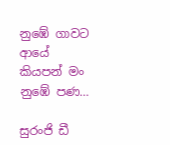නුඹේ ගාවට
ආයේ කියපන් මං නුඹේ පණ…

සුරංජි ඩී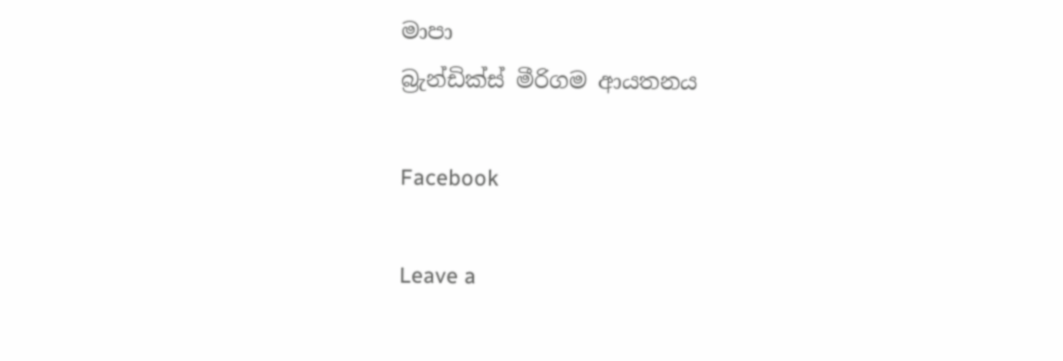මාපා
බ්‍රැන්ඩික්ස් මීරිගම ආයතනය

Facebook

Leave a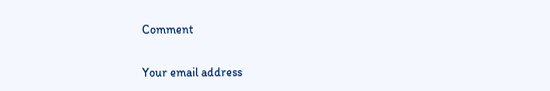Comment

Your email address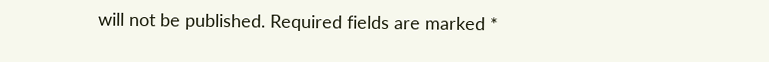will not be published. Required fields are marked *